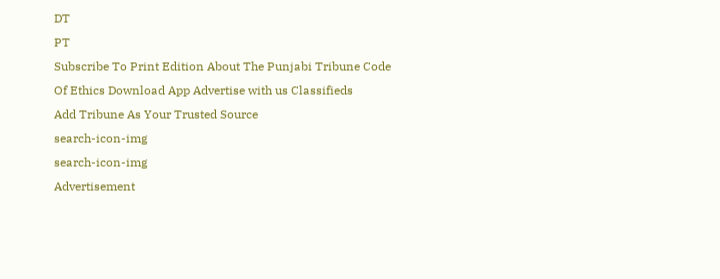DT
PT
Subscribe To Print Edition About The Punjabi Tribune Code Of Ethics Download App Advertise with us Classifieds
Add Tribune As Your Trusted Source
search-icon-img
search-icon-img
Advertisement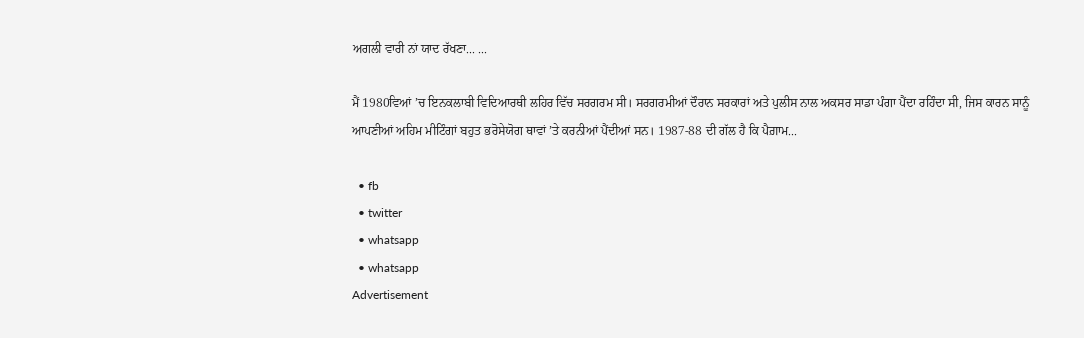ਅਗਲੀ ਵਾਰੀ ਨਾਂ ਯਾਦ ਰੱਖਣਾ... ...

ਮੈਂ 1980ਵਿਆਂ ’ਚ ਇਨਕਲਾਬੀ ਵਿਦਿਆਰਥੀ ਲਹਿਰ ਵਿੱਚ ਸਰਗਰਮ ਸੀ। ਸਰਗਰਮੀਆਂ ਦੌਰਾਨ ਸਰਕਾਰਾਂ ਅਤੇ ਪੁਲੀਸ ਨਾਲ ਅਕਸਰ ਸਾਡਾ ਪੰਗਾ ਪੈਂਦਾ ਰਹਿੰਦਾ ਸੀ, ਜਿਸ ਕਾਰਨ ਸਾਨੂੰ ਆਪਣੀਆਂ ਅਹਿਮ ਮੀਟਿੰਗਾਂ ਬਹੁਤ ਭਰੋਸੇਯੋਗ ਥਾਵਾਂ ’ਤੇ ਕਰਨੀਆਂ ਪੈਂਦੀਆਂ ਸਨ। 1987-88 ਦੀ ਗੱਲ ਹੈ ਕਿ ਪੈਗ਼ਾਮ...

  • fb
  • twitter
  • whatsapp
  • whatsapp
Advertisement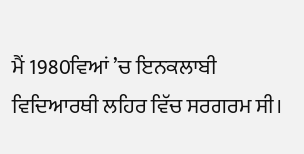ਮੈਂ 1980ਵਿਆਂ ’ਚ ਇਨਕਲਾਬੀ ਵਿਦਿਆਰਥੀ ਲਹਿਰ ਵਿੱਚ ਸਰਗਰਮ ਸੀ।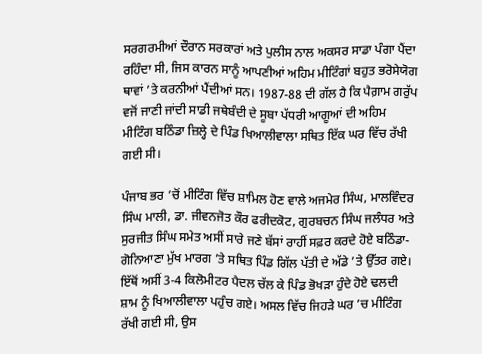ਸਰਗਰਮੀਆਂ ਦੌਰਾਨ ਸਰਕਾਰਾਂ ਅਤੇ ਪੁਲੀਸ ਨਾਲ ਅਕਸਰ ਸਾਡਾ ਪੰਗਾ ਪੈਂਦਾ ਰਹਿੰਦਾ ਸੀ, ਜਿਸ ਕਾਰਨ ਸਾਨੂੰ ਆਪਣੀਆਂ ਅਹਿਮ ਮੀਟਿੰਗਾਂ ਬਹੁਤ ਭਰੋਸੇਯੋਗ ਥਾਵਾਂ ’ਤੇ ਕਰਨੀਆਂ ਪੈਂਦੀਆਂ ਸਨ। 1987-88 ਦੀ ਗੱਲ ਹੈ ਕਿ ਪੈਗ਼ਾਮ ਗਰੁੱਪ ਵਜੋਂ ਜਾਣੀ ਜਾਂਦੀ ਸਾਡੀ ਜਥੇਬੰਦੀ ਦੇ ਸੂਬਾ ਪੱਧਰੀ ਆਗੂਆਂ ਦੀ ਅਹਿਮ ਮੀਟਿੰਗ ਬਠਿੰਡਾ ਜ਼ਿਲ੍ਹੇ ਦੇ ਪਿੰਡ ਖਿਆਲੀਵਾਲਾ ਸਥਿਤ ਇੱਕ ਘਰ ਵਿੱਚ ਰੱਖੀ ਗਈ ਸੀ।

ਪੰਜਾਬ ਭਰ ’ਚੋਂ ਮੀਟਿੰਗ ਵਿੱਚ ਸ਼ਾਮਿਲ ਹੋਣ ਵਾਲੇ ਅਜਮੇਰ ਸਿੰਘ, ਮਾਲਵਿੰਦਰ ਸਿੰਘ ਮਾਲੀ, ਡਾ. ਜੀਵਨਜੋਤ ਕੌਰ ਫਰੀਦਕੋਟ, ਗੁਰਬਚਨ ਸਿੰਘ ਜਲੰਧਰ ਅਤੇ ਸੁਰਜੀਤ ਸਿੰਘ ਸਮੇਤ ਅਸੀਂ ਸਾਰੇ ਜਣੇ ਬੱਸਾਂ ਰਾਹੀਂ ਸਫ਼ਰ ਕਰਦੇ ਹੋਏ ਬਠਿੰਡਾ-ਗੋਨਿਆਣਾ ਮੁੱਖ ਮਾਰਗ ’ਤੇ ਸਥਿਤ ਪਿੰਡ ਗਿੱਲ ਪੱਤੀ ਦੇ ਅੱਡੇ ’ਤੇ ਉੱਤਰ ਗਏ। ਇੱਥੋਂ ਅਸੀਂ 3-4 ਕਿਲੋਮੀਟਰ ਪੈਦਲ ਚੱਲ ਕੇ ਪਿੰਡ ਭੋਖੜਾ ਹੁੰਦੇ ਹੋਏ ਢਲਦੀ ਸ਼ਾਮ ਨੂੰ ਖਿਆਲੀਵਾਲਾ ਪਹੁੰਚ ਗਏ। ਅਸਲ ਵਿੱਚ ਜਿਹੜੇ ਘਰ ’ਚ ਮੀਟਿੰਗ ਰੱਖੀ ਗਈ ਸੀ, ਉਸ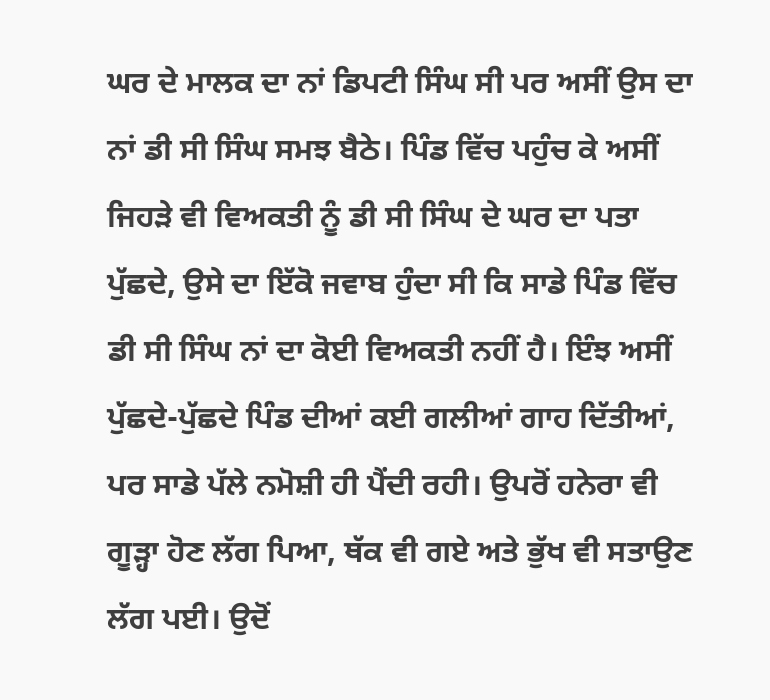ਘਰ ਦੇ ਮਾਲਕ ਦਾ ਨਾਂ ਡਿਪਟੀ ਸਿੰਘ ਸੀ ਪਰ ਅਸੀਂ ਉਸ ਦਾ ਨਾਂ ਡੀ ਸੀ ਸਿੰਘ ਸਮਝ ਬੈਠੇ। ਪਿੰਡ ਵਿੱਚ ਪਹੁੰਚ ਕੇ ਅਸੀਂ ਜਿਹੜੇ ਵੀ ਵਿਅਕਤੀ ਨੂੰ ਡੀ ਸੀ ਸਿੰਘ ਦੇ ਘਰ ਦਾ ਪਤਾ ਪੁੱਛਦੇ, ਉਸੇ ਦਾ ਇੱਕੋ ਜਵਾਬ ਹੁੰਦਾ ਸੀ ਕਿ ਸਾਡੇ ਪਿੰਡ ਵਿੱਚ ਡੀ ਸੀ ਸਿੰਘ ਨਾਂ ਦਾ ਕੋਈ ਵਿਅਕਤੀ ਨਹੀਂ ਹੈ। ਇੰਝ ਅਸੀਂ ਪੁੱਛਦੇ-ਪੁੱਛਦੇ ਪਿੰਡ ਦੀਆਂ ਕਈ ਗਲੀਆਂ ਗਾਹ ਦਿੱਤੀਆਂ, ਪਰ ਸਾਡੇ ਪੱਲੇ ਨਮੋਸ਼ੀ ਹੀ ਪੈਂਦੀ ਰਹੀ। ਉਪਰੋਂ ਹਨੇਰਾ ਵੀ ਗੂੜ੍ਹਾ ਹੋਣ ਲੱਗ ਪਿਆ, ਥੱਕ ਵੀ ਗਏ ਅਤੇ ਭੁੱਖ ਵੀ ਸਤਾਉਣ ਲੱਗ ਪਈ। ਉਦੋਂ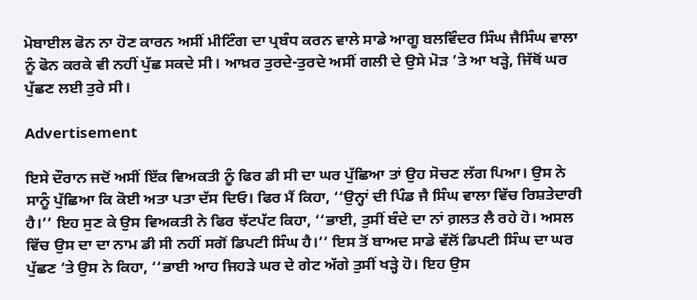ਮੋਬਾਈਲ ਫੋਨ ਨਾ ਹੋਣ ਕਾਰਨ ਅਸੀਂ ਮੀਟਿੰਗ ਦਾ ਪ੍ਰਬੰਧ ਕਰਨ ਵਾਲੇ ਸਾਡੇ ਆਗੂ ਬਲਵਿੰਦਰ ਸਿੰਘ ਜੈਸਿੰਘ ਵਾਲਾ ਨੂੰ ਫੋਨ ਕਰਕੇ ਵੀ ਨਹੀਂ ਪੁੱਛ ਸਕਦੇ ਸੀ। ਆਖ਼ਰ ਤੁਰਦੇ-ਤੁਰਦੇ ਅਸੀਂ ਗਲੀ ਦੇ ਉਸੇ ਮੋੜ ’ਤੇ ਆ ਖੜ੍ਹੇ, ਜਿੱਥੋਂ ਘਰ ਪੁੱਛਣ ਲਈ ਤੁਰੇ ਸੀ।

Advertisement

ਇਸੇ ਦੌਰਾਨ ਜਦੋਂ ਅਸੀਂ ਇੱਕ ਵਿਅਕਤੀ ਨੂੰ ਫਿਰ ਡੀ ਸੀ ਦਾ ਘਰ ਪੁੱਛਿਆ ਤਾਂ ਉਹ ਸੋਚਣ ਲੱਗ ਪਿਆ। ਉਸ ਨੇ ਸਾਨੂੰ ਪੁੱਛਿਆ ਕਿ ਕੋਈ ਅਤਾ ਪਤਾ ਦੱਸ ਦਿਓ। ਫਿਰ ਮੈਂ ਕਿਹਾ, ‘‘ਉਨ੍ਹਾਂ ਦੀ ਪਿੰਡ ਜੈ ਸਿੰਘ ਵਾਲਾ ਵਿੱਚ ਰਿਸ਼ਤੇਦਾਰੀ ਹੈ।’’ ਇਹ ਸੁਣ ਕੇ ਉਸ ਵਿਅਕਤੀ ਨੇ ਫਿਰ ਝੱਟਪੱਟ ਕਿਹਾ, ‘‘ਭਾਈ, ਤੁਸੀਂ ਬੰਦੇ ਦਾ ਨਾਂ ਗ਼ਲਤ ਲੈ ਰਹੇ ਹੋ। ਅਸਲ ਵਿੱਚ ਉਸ ਦਾ ਦਾ ਨਾਮ ਡੀ ਸੀ ਨਹੀਂ ਸਗੋਂ ਡਿਪਟੀ ਸਿੰਘ ਹੈ।’’ ਇਸ ਤੋਂ ਬਾਅਦ ਸਾਡੇ ਵੱਲੋਂ ਡਿਪਟੀ ਸਿੰਘ ਦਾ ਘਰ ਪੁੱਛਣ ’ਤੇ ਉਸ ਨੇ ਕਿਹਾ, ‘‘ਭਾਈ ਆਹ ਜਿਹੜੇ ਘਰ ਦੇ ਗੇਟ ਅੱਗੇ ਤੁਸੀਂ ਖੜ੍ਹੇ ਹੋ। ਇਹ ਉਸ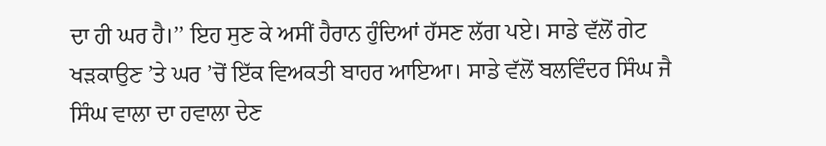ਦਾ ਹੀ ਘਰ ਹੈ।’’ ਇਹ ਸੁਣ ਕੇ ਅਸੀਂ ਹੈਰਾਨ ਹੁੰਦਿਆਂ ਹੱਸਣ ਲੱਗ ਪਏ। ਸਾਡੇ ਵੱਲੋਂ ਗੇਟ ਖੜਕਾਉਣ ’ਤੇ ਘਰ ’ਚੋਂ ਇੱਕ ਵਿਅਕਤੀ ਬਾਹਰ ਆਇਆ। ਸਾਡੇ ਵੱਲੋਂ ਬਲਵਿੰਦਰ ਸਿੰਘ ਜੈ ਸਿੰਘ ਵਾਲਾ ਦਾ ਹਵਾਲਾ ਦੇਣ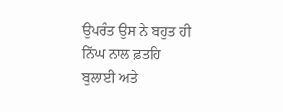ਉਪਰੰਤ ਉਸ ਨੇ ਬਹੁਤ ਹੀ ਨਿੱਘ ਨਾਲ ਫ਼ਤਹਿ ਬੁਲਾਈ ਅਤੇ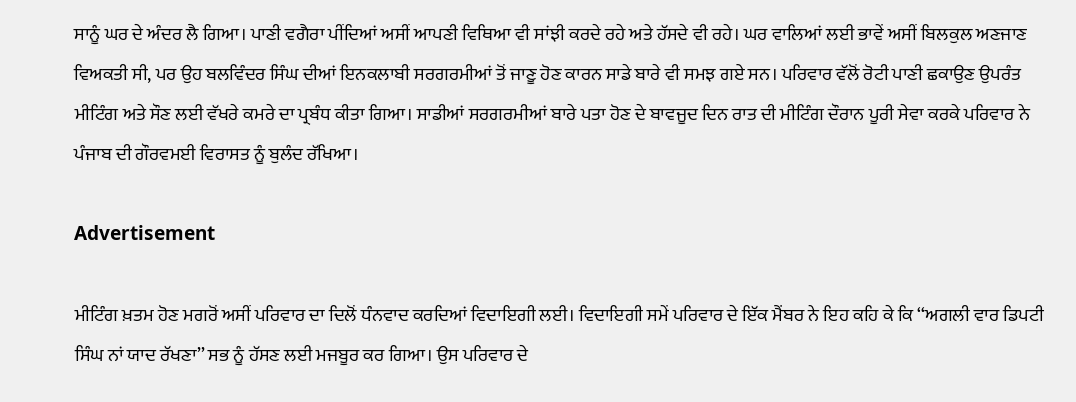ਸਾਨੂੰ ਘਰ ਦੇ ਅੰਦਰ ਲੈ ਗਿਆ। ਪਾਣੀ ਵਗੈਰਾ ਪੀਂਦਿਆਂ ਅਸੀਂ ਆਪਣੀ ਵਿਥਿਆ ਵੀ ਸਾਂਝੀ ਕਰਦੇ ਰਹੇ ਅਤੇ ਹੱਸਦੇ ਵੀ ਰਹੇ। ਘਰ ਵਾਲਿਆਂ ਲਈ ਭਾਵੇਂ ਅਸੀਂ ਬਿਲਕੁਲ ਅਣਜਾਣ ਵਿਅਕਤੀ ਸੀ, ਪਰ ਉਹ ਬਲਵਿੰਦਰ ਸਿੰਘ ਦੀਆਂ ਇਨਕਲਾਬੀ ਸਰਗਰਮੀਆਂ ਤੋਂ ਜਾਣੂ ਹੋਣ ਕਾਰਨ ਸਾਡੇ ਬਾਰੇ ਵੀ ਸਮਝ ਗਏ ਸਨ। ਪਰਿਵਾਰ ਵੱਲੋਂ ਰੋਟੀ ਪਾਣੀ ਛਕਾਉਣ ਉਪਰੰਤ ਮੀਟਿੰਗ ਅਤੇ ਸੌਣ ਲਈ ਵੱਖਰੇ ਕਮਰੇ ਦਾ ਪ੍ਰਬੰਧ ਕੀਤਾ ਗਿਆ। ਸਾਡੀਆਂ ਸਰਗਰਮੀਆਂ ਬਾਰੇ ਪਤਾ ਹੋਣ ਦੇ ਬਾਵਜੂਦ ਦਿਨ ਰਾਤ ਦੀ ਮੀਟਿੰਗ ਦੌਰਾਨ ਪੂਰੀ ਸੇਵਾ ਕਰਕੇ ਪਰਿਵਾਰ ਨੇ ਪੰਜਾਬ ਦੀ ਗੌਰਵਮਈ ਵਿਰਾਸਤ ਨੂੰ ਬੁਲੰਦ ਰੱਖਿਆ।

Advertisement

ਮੀਟਿੰਗ ਖ਼ਤਮ ਹੋਣ ਮਗਰੋਂ ਅਸੀਂ ਪਰਿਵਾਰ ਦਾ ਦਿਲੋਂ ਧੰਨਵਾਦ ਕਰਦਿਆਂ ਵਿਦਾਇਗੀ ਲਈ। ਵਿਦਾਇਗੀ ਸਮੇਂ ਪਰਿਵਾਰ ਦੇ ਇੱਕ ਮੈਂਬਰ ਨੇ ਇਹ ਕਹਿ ਕੇ ਕਿ ‘‘ਅਗਲੀ ਵਾਰ ਡਿਪਟੀ ਸਿੰਘ ਨਾਂ ਯਾਦ ਰੱਖਣਾ’’ ਸਭ ਨੂੰ ਹੱਸਣ ਲਈ ਮਜਬੂਰ ਕਰ ਗਿਆ। ਉਸ ਪਰਿਵਾਰ ਦੇ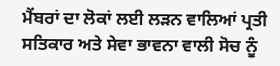ਮੈਂਬਰਾਂ ਦਾ ਲੋਕਾਂ ਲਈ ਲੜਨ ਵਾਲਿਆਂ ਪ੍ਰਤੀ ਸਤਿਕਾਰ ਅਤੇ ਸੇਵਾ ਭਾਵਨਾ ਵਾਲੀ ਸੋਚ ਨੂੰ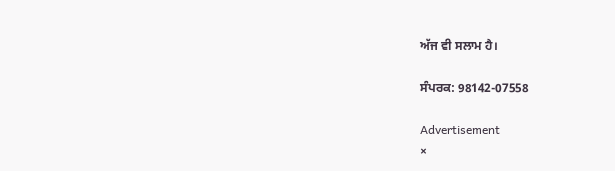ਅੱਜ ਵੀ ਸਲਾਮ ਹੈ।

ਸੰਪਰਕ: 98142-07558

Advertisement
×